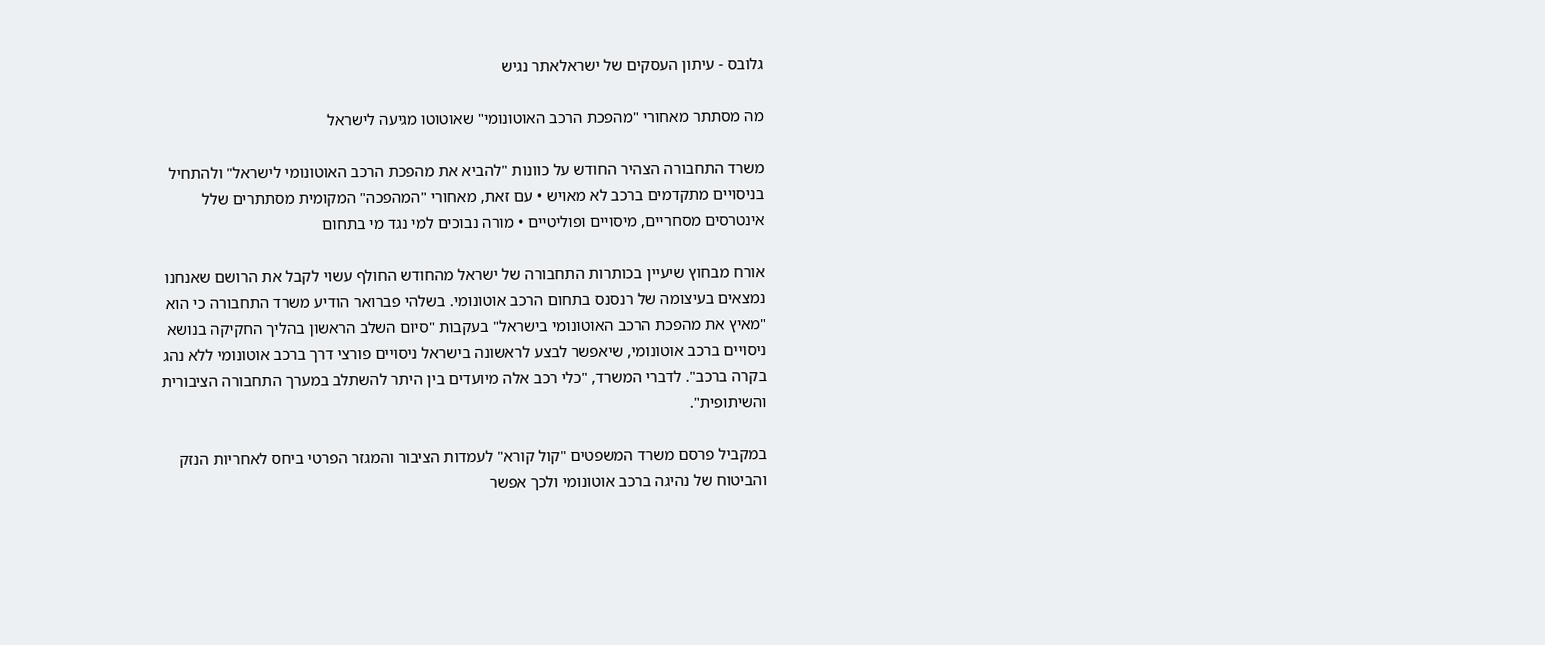גלובס - עיתון העסקים של ישראלאתר נגיש

מה מסתתר מאחורי "מהפכת הרכב האוטונומי" שאוטוטו מגיעה לישראל

משרד התחבורה הצהיר החודש על כוונות "להביא את מהפכת הרכב האוטונומי לישראל" ולהתחיל בניסויים מתקדמים ברכב לא מאויש • עם זאת, מאחורי "המהפכה" המקומית מסתתרים שלל אינטרסים מסחריים, מיסויים ופוליטיים • מורה נבוכים למי נגד מי בתחום

אורח מבחוץ שיעיין בכותרות התחבורה של ישראל מהחודש החולף עשוי לקבל את הרושם שאנחנו נמצאים בעיצומה של רנסנס בתחום הרכב אוטונומי. בשלהי פברואר הודיע משרד התחבורה כי הוא "מאיץ את מהפכת הרכב האוטונומי בישראל" בעקבות "סיום השלב הראשון בהליך החקיקה בנושא ניסויים ברכב אוטונומי, שיאפשר לבצע לראשונה בישראל ניסויים פורצי דרך ברכב אוטונומי ללא נהג בקרה ברכב". לדברי המשרד, "כלי רכב אלה מיועדים בין היתר להשתלב במערך התחבורה הציבורית והשיתופית".

במקביל פרסם משרד המשפטים "קול קורא" לעמדות הציבור והמגזר הפרטי ביחס לאחריות הנזק והביטוח של נהיגה ברכב אוטונומי ולכך אפשר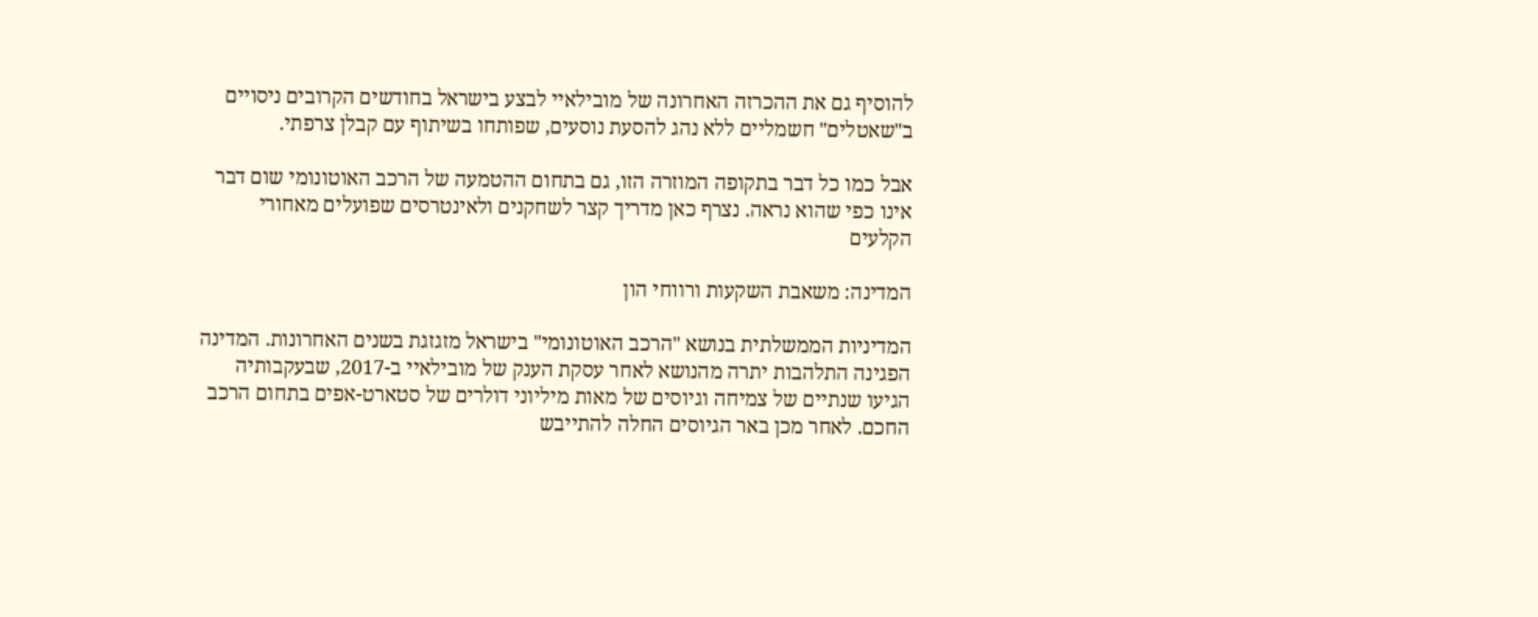להוסיף גם את ההכרזה האחרונה של מובילאיי לבצע בישראל בחודשים הקרובים ניסויים ב"שאטלים" חשמליים ללא נהג להסעת נוסעים, שפותחו בשיתוף עם קבלן צרפתי.

אבל כמו כל דבר בתקופה המוזרה הזו, גם בתחום ההטמעה של הרכב האוטונומי שום דבר אינו כפי שהוא נראה. נצרף כאן מדריך קצר לשחקנים ולאינטרסים שפועלים מאחורי הקלעים

המדינה: משאבת השקעות ורווחי הון

המדיניות הממשלתית בנושא "הרכב האוטונומי" בישראל מזגזגת בשנים האחרונות. המדינה הפגינה התלהבות יתרה מהנושא לאחר עסקת הענק של מובילאיי ב-2017, שבעקבותיה הגיעו שנתיים של צמיחה וגיוסים של מאות מיליוני דולרים של סטארט-אפים בתחום הרכב החכם. לאחר מכן באר הגיוסים החלה להתייבש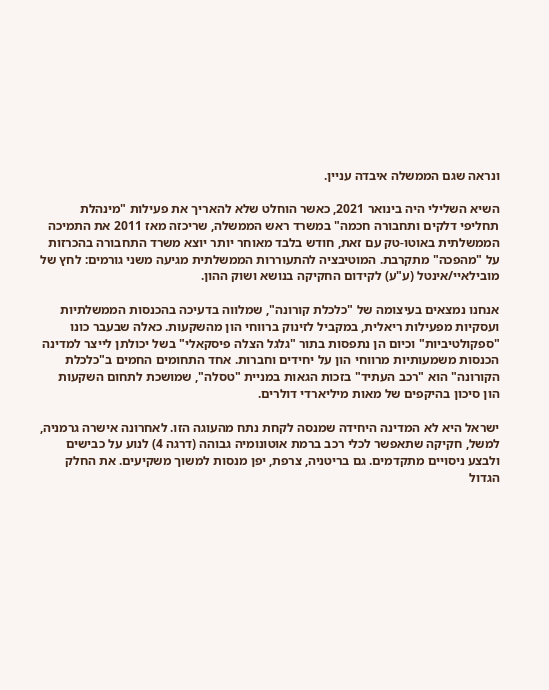ונראה שגם הממשלה איבדה עניין.

השיא השלילי היה בינואר 2021, כאשר הוחלט שלא להאריך את פעילות "מינהלת תחליפי דלקים ותחבורה חכמה" במשרד ראש הממשלה, שריכזה מאז 2011 את התמיכה הממשלתית באוטו-טק עם זאת, חודש בלבד מאוחר יותר יוצא משרד התחבורה בהכרזות על "מהפכה" מתקרבת. המוטיבציה להתעוררות הממשלתית מגיעה משני גורמים: לחץ של מובילאיי/אינטל (ע"ע) לקידום החקיקה בנושא ושוק ההון.

אנחנו נמצאים בעיצומה של "כלכלת קורונה", שמלווה בדעיכה בהכנסות הממשלתיות ועסקיות מפעילות ריאלית, במקביל לזינוק ברווחי הון מהשקעות. כאלה שבעבר כונו "ספקולטיביות" וכיום הן נתפסות בתור "גלגל הצלה פיסקאלי" בשל יכולתן לייצר למדינה הכנסות משמעותיות מרווחי הון על יחידים וחברות. אחד התחומים החמים ב"כלכלת הקורונה" הוא "רכב העתיד" בזכות הגאות במניית "טסלה", שמושכת לתחום השקעות הון סיכון בהיקפים של מאות מיליארדי דולרים.

ישראל היא לא המדינה היחידה שמנסה לקחת נתח מהעוגה הזו. לאחרונה אישרה גרמניה, למשל, חקיקה שתאפשר לכלי רכב ברמת אוטונומיה גבוהה (דרגה 4) לנוע על כבישים ולבצע ניסויים מתקדמים. גם בריטניה, צרפת, יפן מנסות למשוך משקיעים. את החלק הגדול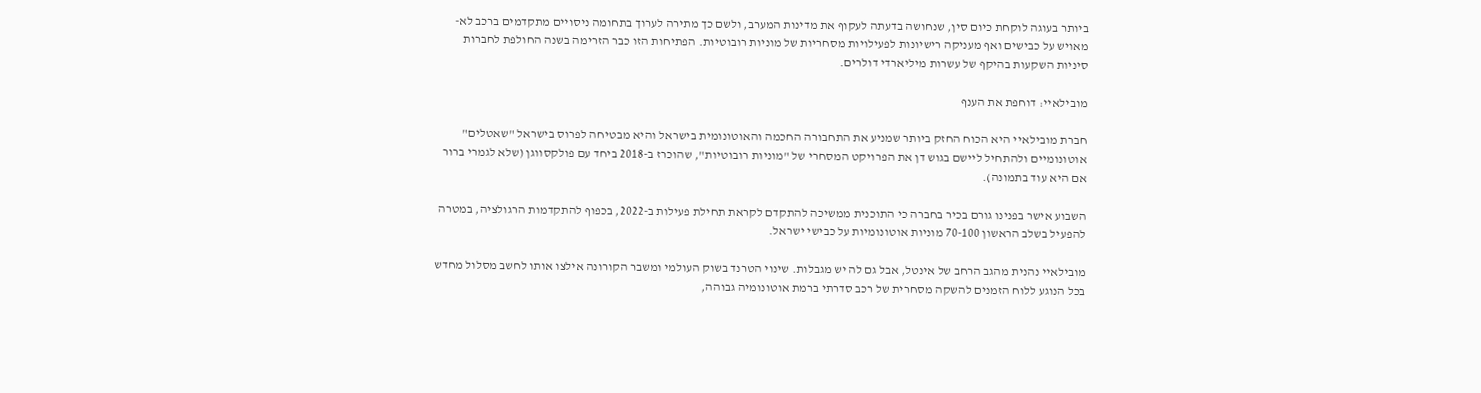ביותר בעוגה לוקחת כיום סין, שנחושה בדעתה לעקוף את מדינות המערב, ולשם כך מתירה לערוך בתחומה ניסויים מתקדמים ברכב לא-מאויש על כבישים ואף מעניקה רישיונות לפעילויות מסחריות של מוניות רובוטיות. הפתיחות הזו כבר הזרימה בשנה החולפת לחברות סיניות השקעות בהיקף של עשרות מיליארדי דולרים.

מובילאיי: דוחפת את הענף

חברת מובילאיי היא הכוח החזק ביותר שמניע את התחבורה החכמה והאוטונומית בישראל והיא מבטיחה לפרוס בישראל "שאטלים" אוטונומיים ולהתחיל ליישם בגוש דן את הפרויקט המסחרי של "מוניות רובוטיות", שהוכרז ב-2018 ביחד עם פולקסווגן (שלא לגמרי ברור אם היא עוד בתמונה).

השבוע אישר בפנינו גורם בכיר בחברה כי התוכנית ממשיכה להתקדם לקראת תחילת פעילות ב-2022, בכפוף להתקדמות הרגולציה, במטרה להפעיל בשלב הראשון 70-100 מוניות אוטונומיות על כבישי ישראל.

מובילאיי נהנית מהגב הרחב של אינטל, אבל גם לה יש מגבלות. שינוי הטרנד בשוק העולמי ומשבר הקורונה אילצו אותו לחשב מסלול מחדש בכל הנוגע ללוח הזמנים להשקה מסחרית של רכב סדרתי ברמת אוטונומיה גבוהה,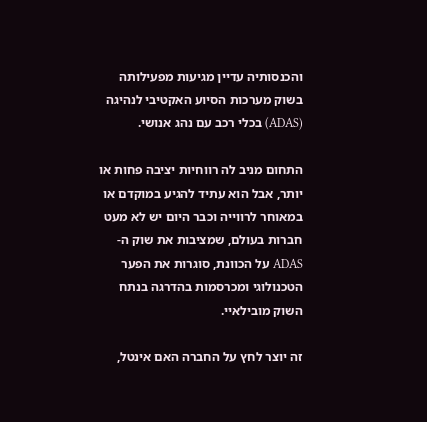והכנסותיה עדיין מגיעות מפעילותה בשוק מערכות הסיוע האקטיבי לנהיגה (ADAS) בכלי רכב עם נהג אנושי.

התחום מניב לה רווחיות יציבה פחות או יותר, אבל הוא עתיד להגיע במוקדם או במאוחר לרווייה וכבר היום יש לא מעט חברות בעולם, שמציבות את שוק ה-ADAS על הכוונת, סוגרות את הפער הטכנולוגי ומכרסמות בהדרגה בנתח השוק מובילאיי.

זה יוצר לחץ על החברה האם אינטל,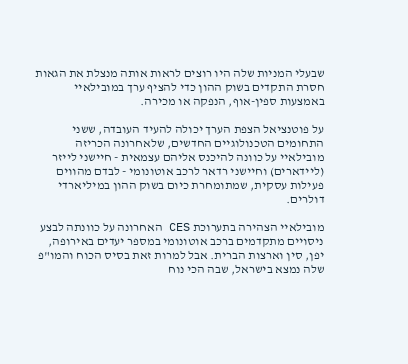שבעלי המניות שלה היו רוצים לראות אותה מנצלת את הגאות חסרת התקדים בשוק ההון כדי להציף ערך במובילאיי באמצעות ספין-אוף, הנפקה או מכירה.

על פוטנציאל הצפת הערך יכולה להעיד העובדה, ששני התחומים הטכנולוגיים החדשים, שלאחרונה הכריזה מובילאיי על כוונה להיכנס אליהם עצמאית - חיישני לייזר (ליידארים) וחיישני רדאר לרכב אוטונומי - לבדם מהווים פעילות עסקית, שמתומחרת כיום בשוק ההון במיליארדי דולרים.

מובילאיי הצהירה בתערוכת CES האחרונה על כוונתה לבצע ניסויים מתקדמים ברכב אוטונומי במספר יעדים באירופה, יפן, סין וארצות הברית. אבל למרות זאת בסיס הכוח והמו"פ שלה נמצא בישראל, שבה הכי נוח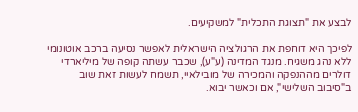לבצע את "תצוגת התכלית" למשקיעים.

לפיכך היא דוחפת את הרגולציה הישראלית לאפשר נסיעה ברכב אוטונומי ללא נהג משגיח. מנגד המדינה (ע"ע), שכבר עשתה קופה של מיליארדי דולרים מההנפקה והמכירה של מובילאיי, תשמח לעשות זאת שוב ב"סיבוב השלישי", אם וכאשר יבוא.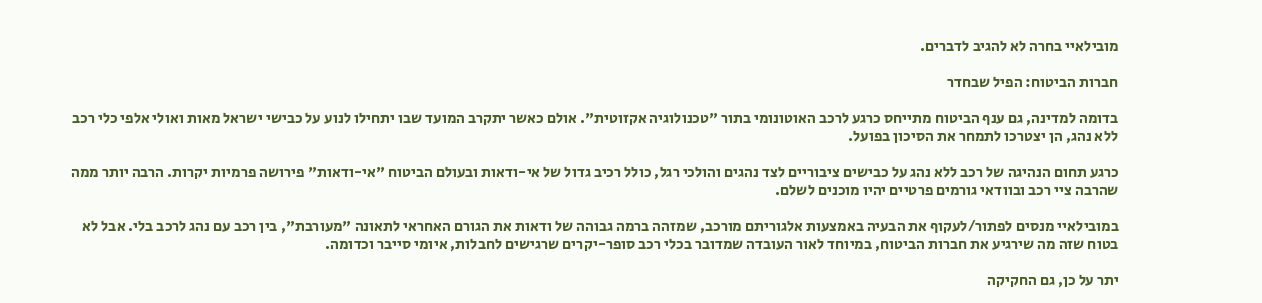מובילאיי בחרה לא להגיב לדברים.

חברות הביטוח: הפיל שבחדר

בדומה למדינה, גם ענף הביטוח מתייחס כרגע לרכב האוטונומי בתור "טכנולוגיה אקזוטית". אולם כאשר יתקרב המועד שבו יתחילו לנוע על כבישי ישראל מאות ואולי אלפי כלי רכב ללא נהג, הן יצטרכו לתמחר את הסיכון בפועל.

כרגע תחום הנהיגה של רכב ללא נהג על כבישים ציבוריים לצד נהגים והולכי רגל, כולל רכיב גדול של אי-ודאות ובעולם הביטוח "אי-ודאות" פירושה פרמיות יקרות. הרבה יותר ממה שהרבה ציי רכב ובוודאי גורמים פרטיים יהיו מוכנים לשלם.

במובילאיי מנסים לפתור/לעקוף את הבעיה באמצעות אלגוריתם מורכב, שמזהה ברמה גבוהה של ודאות את הגורם האחראי לתאונה "מעורבת", בין רכב עם נהג לרכב בלי. אבל לא בטוח שזה מה שירגיע את חברות הביטוח, במיוחד לאור העובדה שמדובר בכלי רכב סופר-יקרים שרגישים לחבלות, איומי סייבר וכדומה.

יתר על כן, גם החקיקה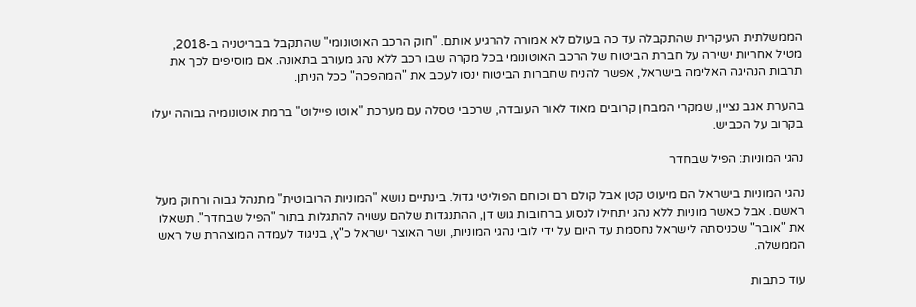הממשלתית העיקרית שהתקבלה עד כה בעולם לא אמורה להרגיע אותם. "חוק הרכב האוטונומי" שהתקבל בבריטניה ב-2018, מטיל אחריות ישירה על חברת הביטוח של הרכב האוטונומי בכל מקרה שבו רכב ללא נהג מעורב בתאונה. אם מוסיפים לכך את תרבות הנהיגה האלימה בישראל, אפשר להניח שחברות הביטוח ינסו לעכב את "המהפכה" ככל הניתן.

בהערת אגב נציין, שמקרי המבחן קרובים מאוד לאור העובדה, שרכבי טסלה עם מערכת "אוטו פיילוט" ברמת אוטונומיה גבוהה יעלו בקרוב על הכביש.

נהגי המוניות: הפיל שבחדר

נהגי המוניות בישראל הם מיעוט קטן אבל קולם רם וכוחם הפוליטי גדול. בינתיים נושא "המוניות הרובוטית" מתנהל גבוה ורחוק מעל ראשם. אבל כאשר מוניות ללא נהג יתחילו לנסוע ברחובות גוש דן, ההתנגדות שלהם עשויה להתגלות בתור "הפיל שבחדר". תשאלו את "אובר" שכניסתה לישראל נחסמת עד היום על ידי לובי נהגי המוניות, ושר האוצר ישראל כ"ץ, בניגוד לעמדה המוצהרת של ראש הממשלה.

עוד כתבות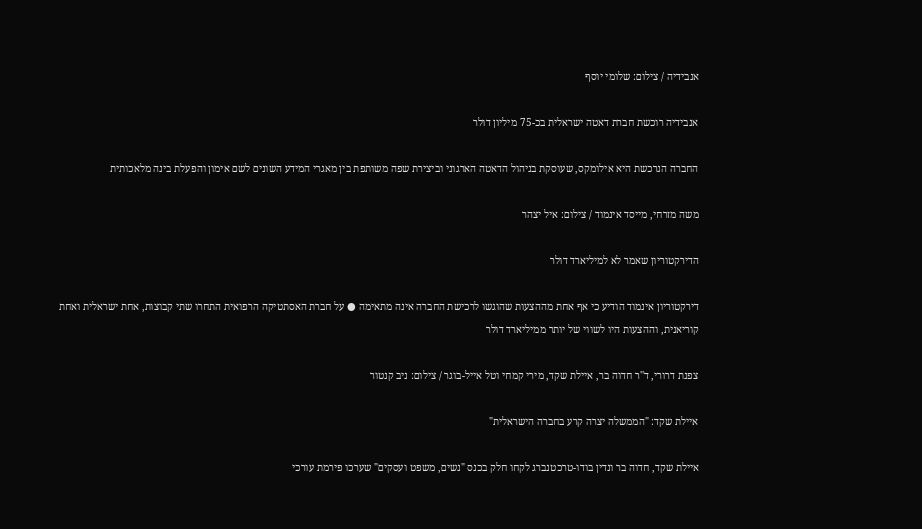אנבידיה / צילום: שלומי יוסף

אנבידיה רוכשת חברת דאטה ישראלית בכ-75 מיליון דולר

החברה הנרכשת היא אילומקס, שעוסקת בניהול הדאטה הארגוני וביצירת שפה משותפת בין מאגרי המידע השונים לשם אימון והפעלת בינה מלאכותית

משה מזרחי, מייסד אינמוד / צילום: איל יצהר

הדירקטוריון שאמר לא למיליארד דולר

דירקטוריון אינמוד הודיע כי אף אחת מההצעות שהוגשו לרכישת החברה אינה מתאימה ● על חברת האסתטיקה הרפואית התחרו שתי קבוצות, אחת ישראלית ואחת קוריאנית, וההצעות היו לשווי של יותר ממיליארד דולר

צפנת דרורי, ד''ר חדוה בר, איילת שקד, מירי קמחי וטל אייל-בוגר / צילום: ניב קנטור

איילת שקד: "הממשלה יצרה קרע בחברה הישראלית"

איילת שקד, חדוה בר ונדין בודו-טרכטנברג לקחו חלק בכנס "נשים, משפט ועסקים" שערכו פירמת עורכי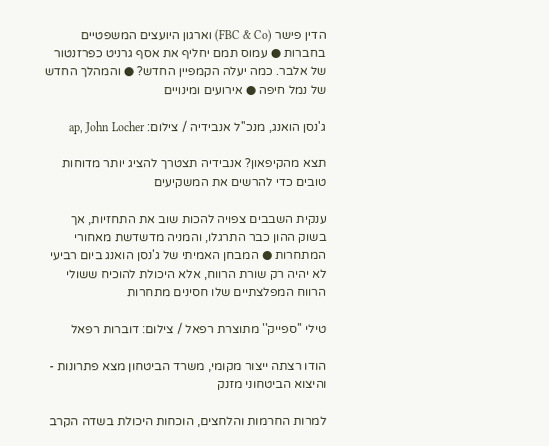הדין פישר (FBC & Co) וארגון היועצים המשפטיים בחברות ● עמוס תמם יחליף את אסף גרניט כפרזנטור של אלבר. כמה יעלה הקמפיין החדש? ● והמהלך החדש של נמל חיפה ● אירועים ומינויים

ג'נסן הואנג, מנכ''ל אנבידיה / צילום: ap, John Locher

תצא מהקיפאון? אנבידיה תצטרך להציג יותר מדוחות טובים כדי להרשים את המשקיעים

ענקית השבבים צפויה להכות שוב את התחזיות, אך בשוק ההון כבר התרגלו, והמניה מדשדשת מאחורי המתחרות ● המבחן האמיתי של ג'נסן הואנג ביום רביעי לא יהיה רק שורת הרווח, אלא היכולת להוכיח ששולי הרווח המפלצתיים שלו חסינים מתחרות

טילי ''ספייק'' מתוצרת רפאל / צילום: דוברות רפאל

הודו רצתה ייצור מקומי, משרד הביטחון מצא פתרונות - והיצוא הביטחוני מזנק

למרות החרמות והלחצים, הוכחות היכולת בשדה הקרב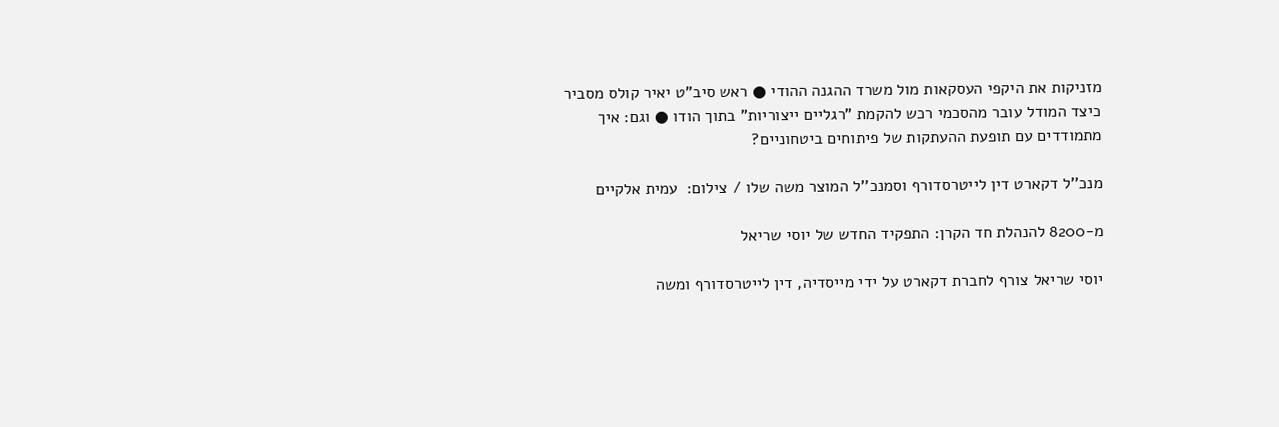מזניקות את היקפי העסקאות מול משרד ההגנה ההודי ● ראש סיב"ט יאיר קולס מסביר כיצד המודל עובר מהסכמי רכש להקמת "רגליים ייצוריות" בתוך הודו ● וגם: איך מתמודדים עם תופעת ההעתקות של פיתוחים ביטחוניים?

מנכ''ל דקארט דין לייטרסדורף וסמנכ''ל המוצר משה שלו / צילום:  עמית אלקיים

מ-8200 להנהלת חד הקרן: התפקיד החדש של יוסי שריאל

יוסי שריאל צורף לחברת דקארט על ידי מייסדיה, דין לייטרסדורף ומשה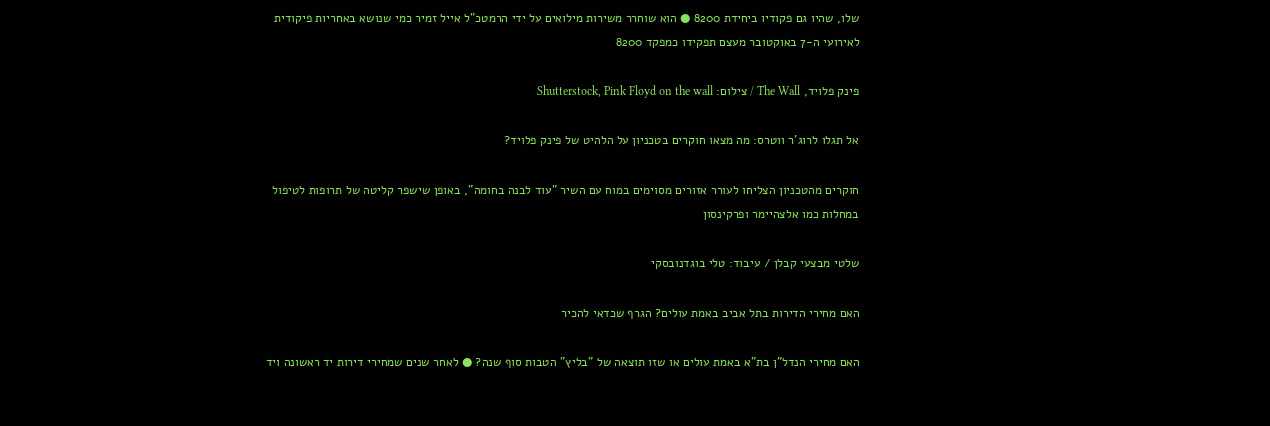שלו, שהיו גם פקודיו ביחידת 8200 ● הוא שוחרר משירות מילואים על ידי הרמטכ"ל אייל זמיר כמי שנושא באחריות פיקודית לאירועי ה-7 באוקטובר מעצם תפקידו כמפקד 8200

פינק פלויד, The Wall / צילום: Shutterstock, Pink Floyd on the wall

אל תגלו לרוג'ר ווטרס: מה מצאו חוקרים בטכניון על הלהיט של פינק פלויד?

חוקרים מהטכניון הצליחו לעורר אזורים מסוימים במוח עם השיר "עוד לבנה בחומה", באופן שישפר קליטה של תרופות לטיפול במחלות כמו אלצהיימר ופרקינסון

שלטי מבצעי קבלן / עיבוד: טלי בוגדנובסקי

האם מחירי הדירות בתל אביב באמת עולים? הגרף שכדאי להכיר

האם מחירי הנדל"ן בת"א באמת עולים או שזו תוצאה של "בליץ" הטבות סוף שנה? ● לאחר שנים שמחירי דירות יד ראשונה ויד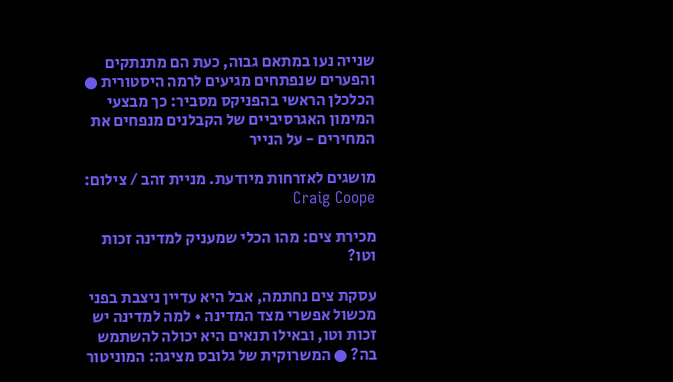שנייה נעו במתאם גבוה, כעת הם מתנתקים והפערים שנפתחים מגיעים לרמה היסטורית ● הכלכלן הראשי בהפניקס מסביר: כך מבצעי המימון האגרסיביים של הקבלנים מנפחים את המחירים - על הנייר

מושגים לאזרחות מיודעת. מניית זהב / צילום: Craig Coope

מכירת צים: מהו הכלי שמעניק למדינה זכות וטו?

עסקת צים נחתמה, אבל היא עדיין ניצבת בפני מכשול אפשרי מצד המדינה • למה למדינה יש זכות וטו, ובאילו תנאים היא יכולה להשתמש בה? ● המשרוקית של גלובס מציגה: המוניטור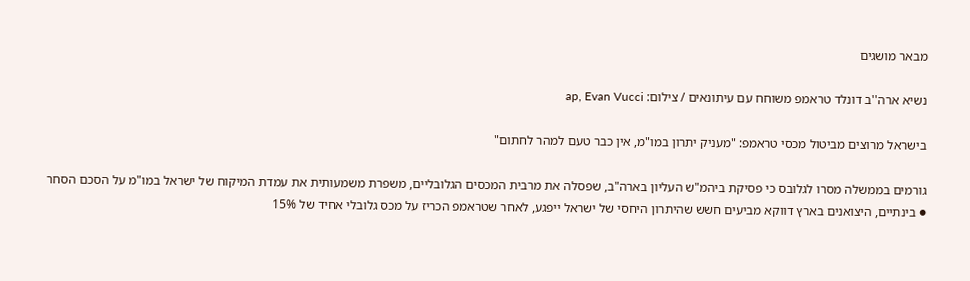מבאר מושגים

נשיא ארה''ב דונלד טראמפ משוחח עם עיתונאים / צילום: ap, Evan Vucci

בישראל מרוצים מביטול מכסי טראמפ: "מעניק יתרון במו"מ, אין כבר טעם למהר לחתום"

גורמים בממשלה מסרו לגלובס כי פסיקת ביהמ"ש העליון בארה"ב, שפסלה את מרבית המכסים הגלובליים, משפרת משמעותית את עמדת המיקוח של ישראל במו"מ על הסכם הסחר ● בינתיים, היצואנים בארץ דווקא מביעים חשש שהיתרון היחסי של ישראל ייפגע, לאחר שטראמפ הכריז על מכס גלובלי אחיד של 15%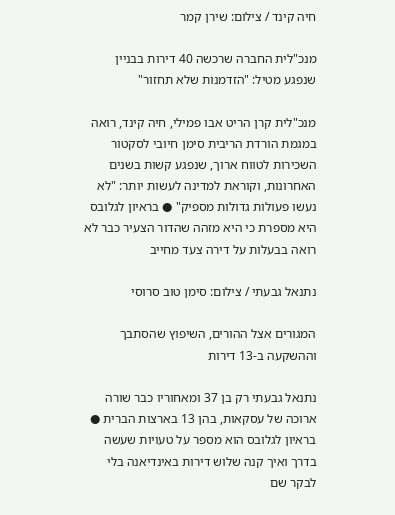חיה קינד / צילום: שירן קמר

מנכ"לית החברה שרכשה 40 דירות בבניין שנפגע מטיל: "הזדמנות שלא תחזור"

מנכ"לית קרן הריט אבו פמילי, חיה קינד, רואה במגמת הורדת הריבית סימן חיובי לסקטור השכירות לטווח ארוך, שנפגע קשות בשנים האחרונות, וקוראת למדינה לעשות יותר: "לא נעשו פעולות גדולות מספיק" ● בראיון לגלובס היא מספרת כי היא מזהה שהדור הצעיר כבר לא רואה בבעלות על דירה צעד מחייב

נתנאל גבעתי / צילום: סימן טוב סרוסי

המגורים אצל ההורים, השיפוץ שהסתבך וההשקעה ב-13 דירות

נתנאל גבעתי רק בן 37 ומאחוריו כבר שורה ארוכה של עסקאות, בהן 13 בארצות הברית ● בראיון לגלובס הוא מספר על טעויות שעשה בדרך ואיך קנה שלוש דירות באינדיאנה בלי לבקר שם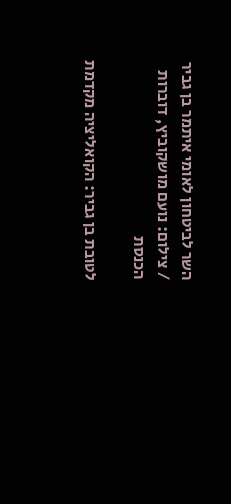השר לביטחון לאומי איתמר בן גביר / צילום: נועם מושקוביץ, דוברות הכנסת

לטובת בן גביר: הקואליציה מקדמת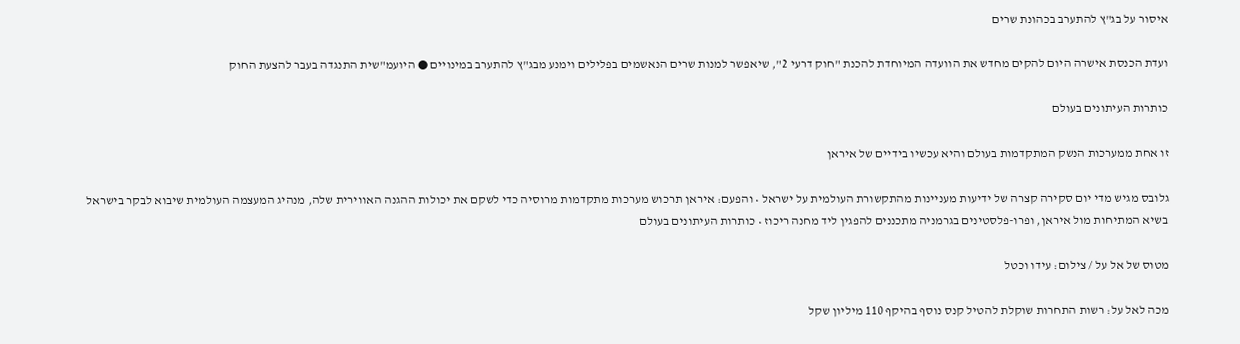איסור על בג"ץ להתערב בכהונת שרים

ועדת הכנסת אישרה היום להקים מחדש את הוועדה המיוחדת להכנת "חוק דרעי 2", שיאפשר למנות שרים הנאשמים בפלילים וימנע מבג"ץ להתערב במינויים ● היועמ"שית התנגדה בעבר להצעת החוק

כותרות העיתונים בעולם

זו אחת ממערכות הנשק המתקדמות בעולם והיא עכשיו בידיים של איראן

גלובס מגיש מדי יום סקירה קצרה של ידיעות מעניינות מהתקשורת העולמית על ישראל • והפעם: איראן תרכוש מערכות מתקדמות מרוסיה כדי לשקם את יכולות ההגנה האווירית שלה, מנהיג המעצמה העולמית שיבוא לבקר בישראל בשיא המתיחות מול איראן, ופרו-פלסטינים בגרמניה מתכננים להפגין ליד מחנה ריכוז • כותרות העיתונים בעולם

מטוס של אל על / צילום: עידו וכטל

מכה לאל על: רשות התחרות שוקלת להטיל קנס נוסף בהיקף 110 מיליון שקל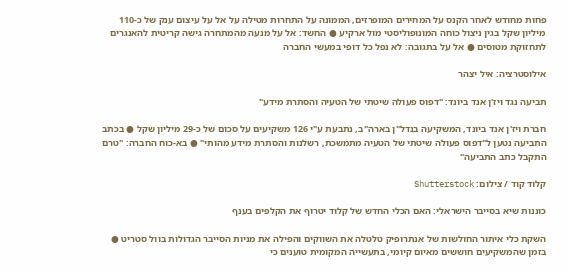פחות מחודש לאחר הקנס על המחירים המופרזים, הממונה על התחרות מטילה על אל על עיצום ענק של כ-110 מיליון שקל בגין ניצול כוחה המונופוליסטי מול ארקיע ● החשד: אל על מנעה מהמתחרה גישה קריטית להאנגרים לתחזוקת מטוסים ● אל על בתגובה: לא נפל כל דופי במעשי החברה

אילוסטרציה: איל יצהר

תביעה נגד ויז'ן אנד ביונד: "דפוס פעולה שיטתי של הטעיה והסתרת מידע"

חברת ויז'ן אנד ביונד, המשקיעה בנדל"ן בארה"ב, נתבעת ע"י 126 משקיעים על סכום של כ-29 מיליון שקל ● בכתב התביעה נטען ל"דפוס פעולה שיטתי של הטעיה מתמשכת, רשלנות והסתרת מידע מהותי" ● בא-כוח החברה: "טרם התקבל כתב התביעה"

קלוד קוד / צילום: Shutterstock

כוננות שיא בסייבר הישראלי: האם הכלי החדש של קלוד יטרוף את הקלפים בענף

השקת כלי איתור החולשות של אנתרופיק טלטלה את השווקים והפילה את מניות הסייבר הגדולות בוול סטריט ● בזמן שהמשקיעים חוששים מאיום קיומי, בתעשייה המקומית טוענים כי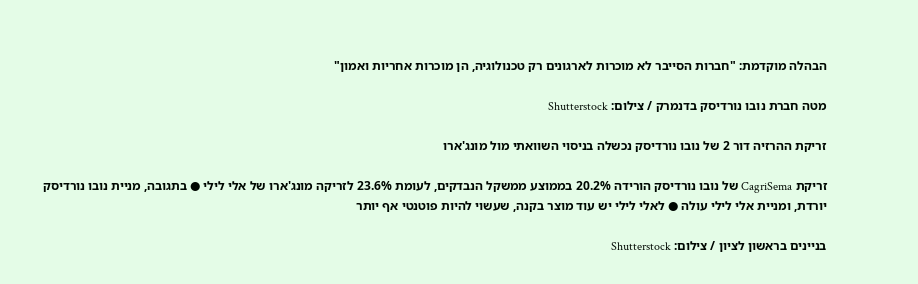הבהלה מוקדמת: "חברות הסייבר לא מוכרות לארגונים רק טכנולוגיה, הן מוכרות אחריות ואמון"

מטה חברת נובו נורדיסק בדנמרק / צילום: Shutterstock

זריקת ההרזיה דור 2 של נובו נורדיסק נכשלה בניסוי השוואתי מול מונג'ארו

זריקת CagriSema של נובו נורדיסק הורידה 20.2% בממוצע ממשקל הנבדקים, לעומת 23.6% לזריקה מונג'ארו של אלי לילי ● בתגובה, מניית נובו נורדיסק יורדת, ומניית אלי לילי עולה ● לאלי לילי יש עוד מוצר בקנה, שעשוי להיות פוטנטי אף יותר

בניינים בראשון לציון / צילום: Shutterstock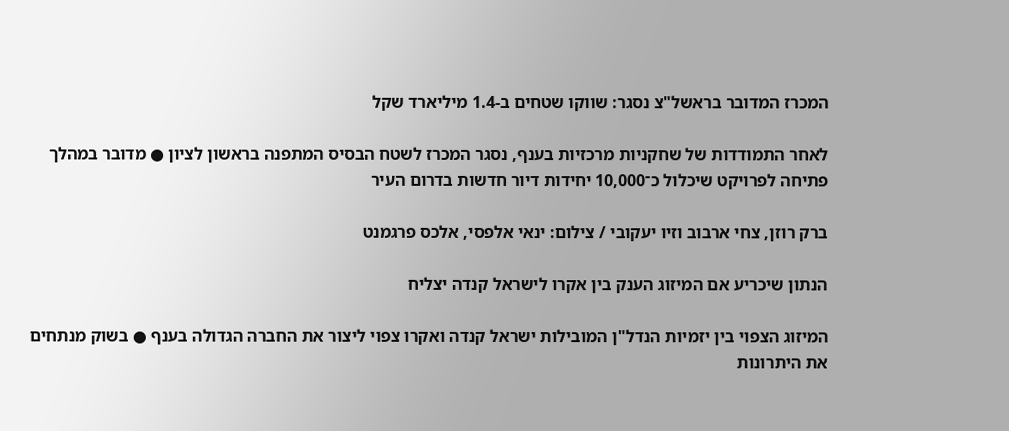המכרז המדובר בראשל"צ נסגר: שווקו שטחים ב-1.4 מיליארד שקל

לאחר התמודדות של שחקניות מרכזיות בענף, נסגר המכרז לשטח הבסיס המתפנה בראשון לציון ● מדובר במהלך פתיחה לפרויקט שיכלול כ־10,000 יחידות דיור חדשות בדרום העיר

ברק רוזן, צחי ארבוב וזיו יעקובי / צילום: ינאי אלפסי, אלכס פרגמנט

הנתון שיכריע אם המיזוג הענק בין אקרו לישראל קנדה יצליח

המיזוג הצפוי בין יזמיות הנדל"ן המובילות ישראל קנדה ואקרו צפוי ליצור את החברה הגדולה בענף ● בשוק מנתחים את היתרונות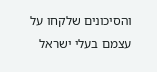והסיכונים שלקחו על עצמם בעלי ישראל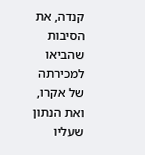קנדה, את הסיבות שהביאו למכירתה של אקרו, ואת הנתון שעליו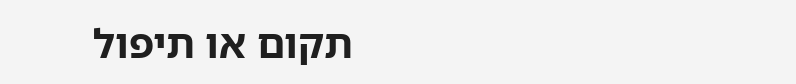תקום או תיפול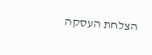הצלחת העסקה